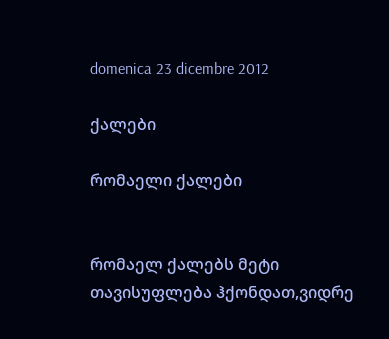domenica 23 dicembre 2012

ქალები

რომაელი ქალები


რომაელ ქალებს მეტი თავისუფლება ჰქონდათ,ვიდრე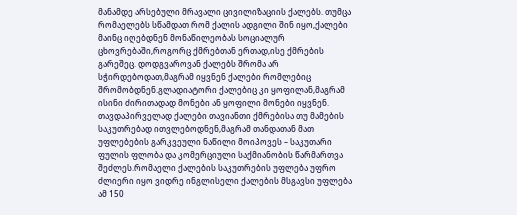მანამდე არსებული მრავალი ცივილიზაციის ქალებს. თუმცა რომაელებს სწამდათ რომ ქალის ადგილი შინ იყო,ქალები მაინც იღებდნენ მონაწილეობას სოციალურ ცხოვრებაში,როგორც ქმრებთან ერთად,ისე ქმრების გარეშეც. დოდგვაროვან ქალებს შრომა არ სჭირდებოდათ,მაგრამ იყვნენ ქალები რომლებიც შრომობდნენ.გლადიატორი ქალებიც კი ყოფილან,მაგრამ ისინი ძირითადად მონები ან ყოფილი მონები იყვნენ.
თავდაპირველად ქალები თავიანთი ქმრებისა თუ მამების საკუთრებად ითვლებოდნენ,მაგრამ თანდათან მათ უფლებების გარკვეული ნაწილი მოიპოვეს – საკუთარი ფულის ფლობა და კომერციული საქმიანობის წარმართვა შეძლეს.რომაელი ქალების საკუთრების უფლება უფრო ძლიერი იყო ვიდრე ინგლისელი ქალების მსგავსი უფლება ამ 150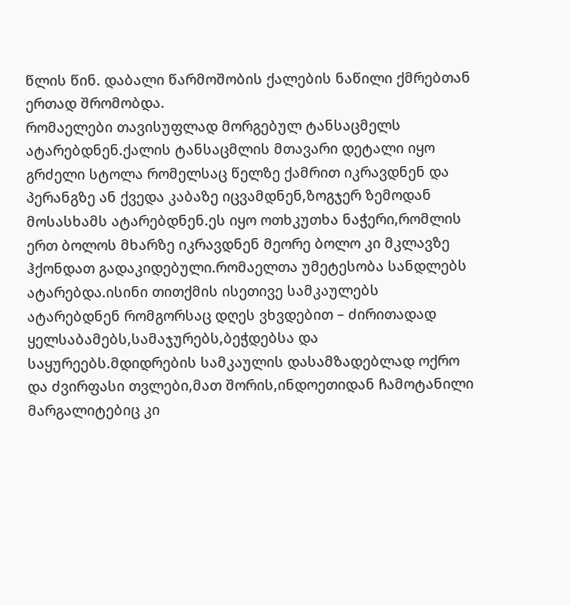წლის წინ. დაბალი წარმოშობის ქალების ნაწილი ქმრებთან ერთად შრომობდა.
რომაელები თავისუფლად მორგებულ ტანსაცმელს ატარებდნენ.ქალის ტანსაცმლის მთავარი დეტალი იყო გრძელი სტოლა რომელსაც წელზე ქამრით იკრავდნენ და პერანგზე ან ქვედა კაბაზე იცვამდნენ,ზოგჯერ ზემოდან მოსასხამს ატარებდნენ.ეს იყო ოთხკუთხა ნაჭერი,რომლის ერთ ბოლოს მხარზე იკრავდნენ მეორე ბოლო კი მკლავზე ჰქონდათ გადაკიდებული.რომაელთა უმეტესობა სანდლებს ატარებდა.ისინი თითქმის ისეთივე სამკაულებს ატარებდნენ რომგორსაც დღეს ვხვდებით – ძირითადად ყელსაბამებს,სამაჯურებს,ბეჭდებსა და საყურეებს.მდიდრების სამკაულის დასამზადებლად ოქრო და ძვირფასი თვლები,მათ შორის,ინდოეთიდან ჩამოტანილი მარგალიტებიც კი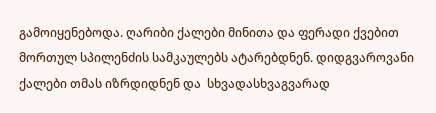გამოიყენებოდა. ღარიბი ქალები მინითა და ფერადი ქვებით მორთულ სპილენძის სამკაულებს ატარებდნენ. დიდგვაროვანი ქალები თმას იზრდიდნენ და  სხვადასხვაგვარად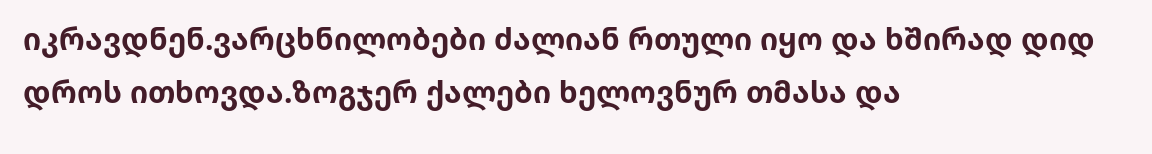იკრავდნენ.ვარცხნილობები ძალიან რთული იყო და ხშირად დიდ დროს ითხოვდა.ზოგჯერ ქალები ხელოვნურ თმასა და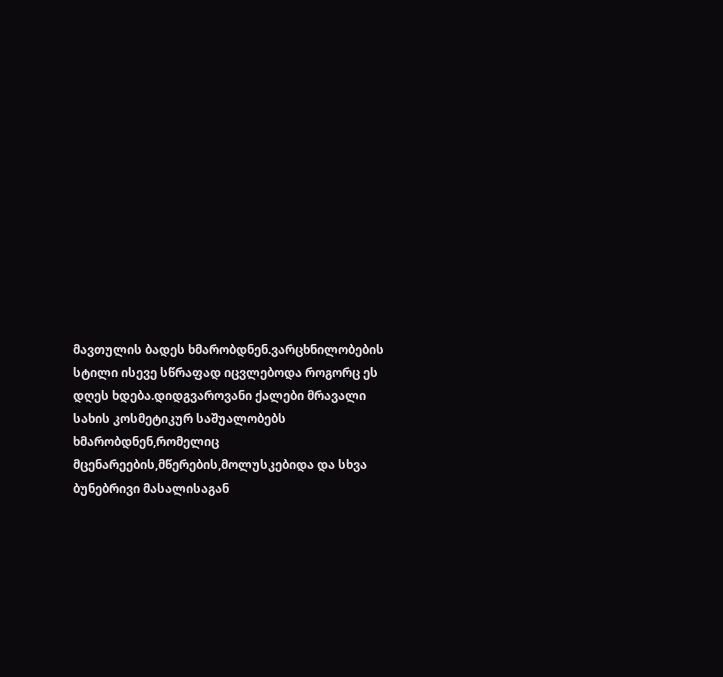მავთულის ბადეს ხმარობდნენ.ვარცხნილობების სტილი ისევე სწრაფად იცვლებოდა როგორც ეს დღეს ხდება.დიდგვაროვანი ქალები მრავალი სახის კოსმეტიკურ საშუალობებს ხმარობდნენ,რომელიც მცენარეების,მწერების,მოლუსკებიდა და სხვა ბუნებრივი მასალისაგან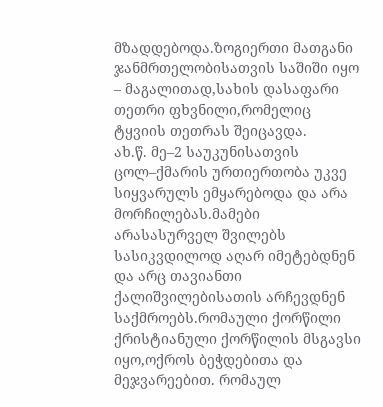მზადდებოდა.ზოგიერთი მათგანი ჯანმრთელობისათვის საშიში იყო – მაგალითად,სახის დასაფარი თეთრი ფხვნილი,რომელიც ტყვიის თეთრას შეიცავდა.
ახ.წ. მე–2 საუკუნისათვის ცოლ–ქმარის ურთიერთობა უკვე სიყვარულს ემყარებოდა და არა მორჩილებას.მამები არასასურველ შვილებს სასიკვდილოდ აღარ იმეტებდნენ და არც თავიანთი ქალიშვილებისათის არჩევდნენ საქმროებს.რომაული ქორწილი ქრისტიანული ქორწილის მსგავსი იყო,ოქროს ბეჭდებითა და მეჯვარეებით. რომაულ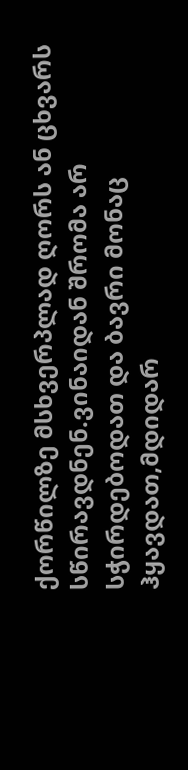ქორწილზე მსხვერპლად ღორს ან ცხვარს სწირავდნენ.ვინაიდან შრომა არ სჭირდებოდათ და ბავრი მონაც ჰყავდათ,მდიდარ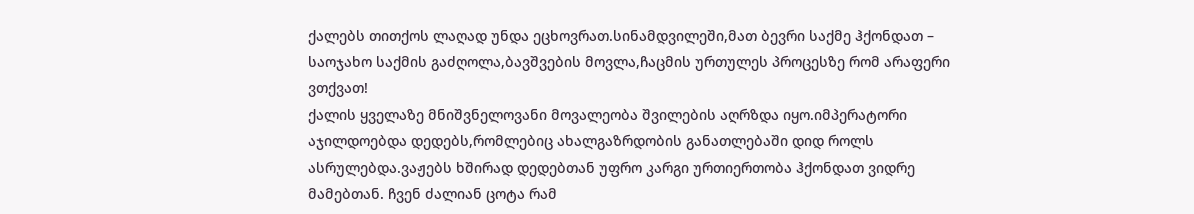ქალებს თითქოს ლაღად უნდა ეცხოვრათ.სინამდვილეში,მათ ბევრი საქმე ჰქონდათ – საოჯახო საქმის გაძღოლა,ბავშვების მოვლა,ჩაცმის ურთულეს პროცესზე რომ არაფერი ვთქვათ!
ქალის ყველაზე მნიშვნელოვანი მოვალეობა შვილების აღრზდა იყო.იმპერატორი აჯილდოებდა დედებს,რომლებიც ახალგაზრდობის განათლებაში დიდ როლს ასრულებდა.ვაჟებს ხშირად დედებთან უფრო კარგი ურთიერთობა ჰქონდათ ვიდრე მამებთან. ჩვენ ძალიან ცოტა რამ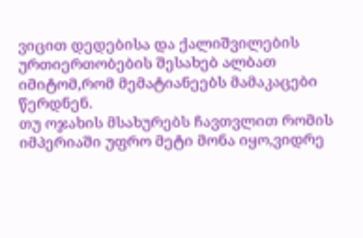ვიცით დედებისა და ქალიშვილების ურთიერთობების შესახებ ალბათ იმიტომ,რომ მემატიანეებს მამაკაცები წერდნენ.
თუ ოჯახის მსახურებს ჩავთვლით რომის იმპერიაში უფრო მეტი მონა იყო,ვიდრე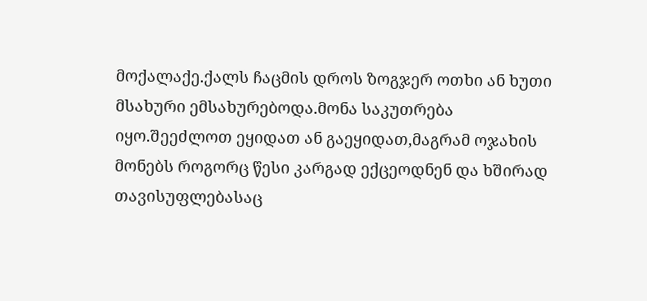მოქალაქე.ქალს ჩაცმის დროს ზოგჯერ ოთხი ან ხუთი მსახური ემსახურებოდა.მონა საკუთრება იყო.შეეძლოთ ეყიდათ ან გაეყიდათ,მაგრამ ოჯახის მონებს როგორც წესი კარგად ექცეოდნენ და ხშირად თავისუფლებასაც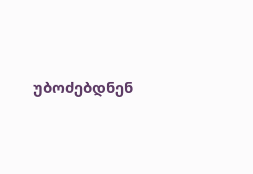უბოძებდნენ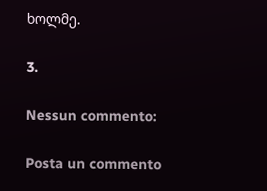ხოლმე.

3.

Nessun commento:

Posta un commento